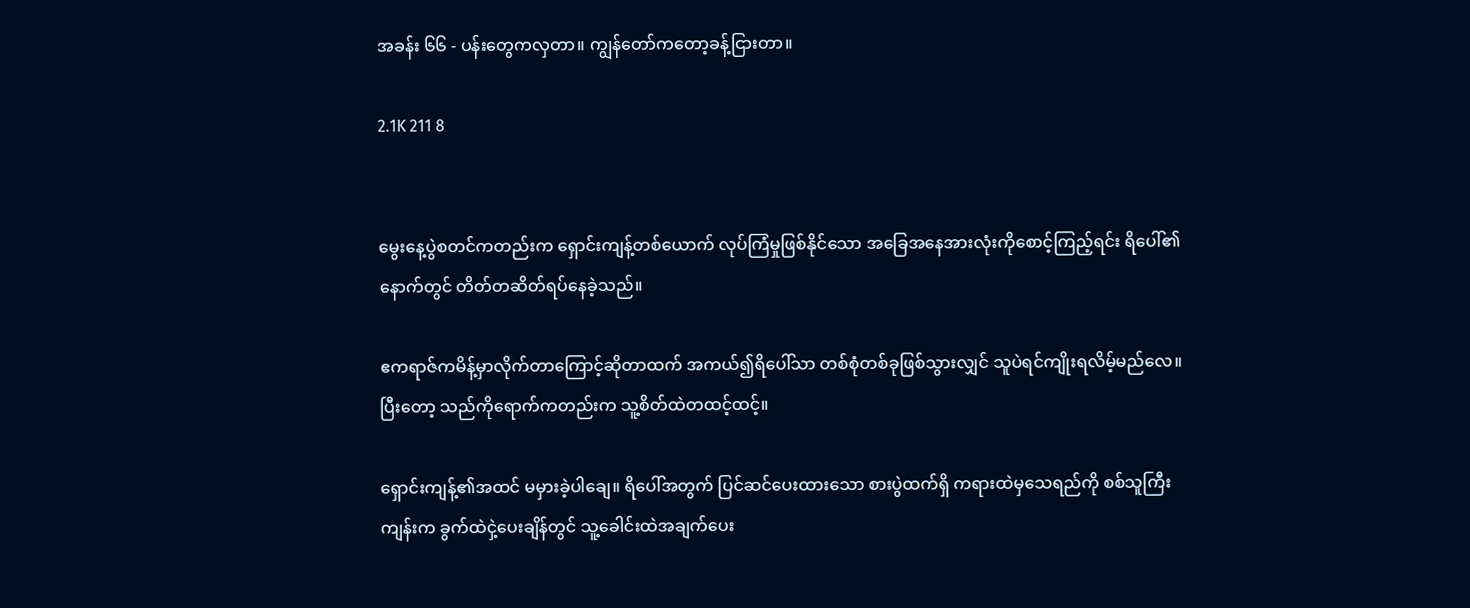အခန်း ၆၆ - ပန်းတွေကလှတာ။ ကျွန်တော်ကတော့ခန့်ငြားတာ။

2.1K 211 8


မွေးနေ့ပွဲစတင်ကတည်းက ရှောင်းကျန့်တစ်ယောက် လုပ်ကြံမှုဖြစ်နိုင်သော အခြေအနေအားလုံးကိုစောင့်ကြည့်ရင်း ရိပေါ်၏နောက်တွင် တိတ်တဆိတ်ရပ်နေခဲ့သည်။

ဧကရာဇ်ကမိန့်မှာလိုက်တာကြောင့်ဆိုတာထက် အကယ်၍ရိပေါ်သာ တစ်စုံတစ်ခုဖြစ်သွားလျှင် သူပဲရင်ကျိုးရလိမ့်မည်လေ။ ပြီးတော့ သည်ကိုရောက်ကတည်းက သူ့စိတ်ထဲတထင့်ထင့်။

ရှောင်းကျန့်၏အထင် မမှားခဲ့ပါချေ။ ရိပေါ်အတွက် ပြင်ဆင်ပေးထားသော စားပွဲထက်ရှိ ကရားထဲမှသေရည်ကို စစ်သူကြီးကျန်းက ခွက်ထဲငှဲ့ပေးချိန်တွင် သူ့ခေါင်းထဲအချက်ပေး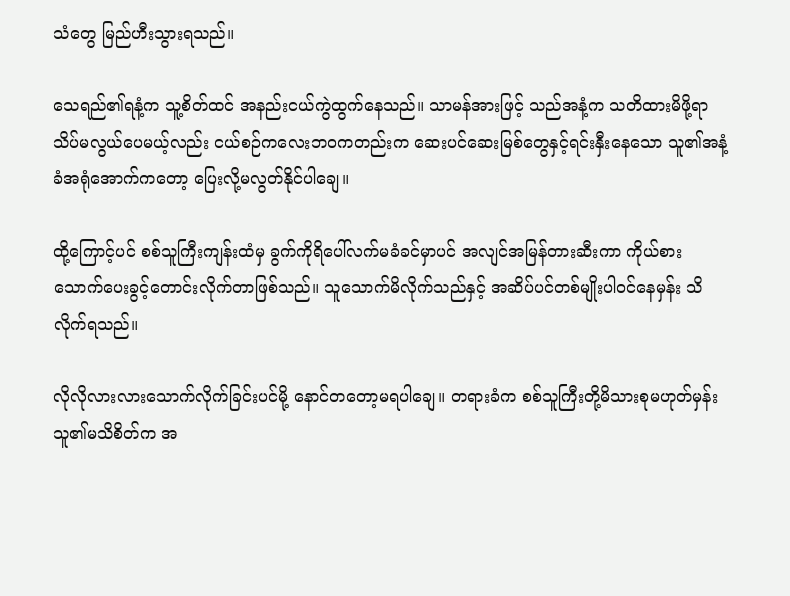သံတွေ မြည်ဟီးသွားရသည်။

သေရည်၏ရနံ့က သူ့စိတ်ထင် အနည်းငယ်ကွဲထွက်နေသည်။ သာမန်အားဖြင့် သည်အနံ့က သတိထားမိဖို့ရာ သိပ်မလွယ်ပေမယ့်လည်း ငယ်စဉ်ကလေးဘ၀ကတည်းက ဆေးပင်ဆေးမြစ်တွေနှင့်ရင်းနှီးနေသော သူ၏အနံ့ခံအရုံအောက်ကတော့ ပြေးလို့မလွတ်နိုင်ပါချေ။

ထို့ကြောင့်ပင် စစ်သူကြီးကျန်းထံမှ ခွက်ကိုရိပေါ်လက်မခံခင်မှာပင် အလျင်အမြန်တားဆီးကာ ကိုယ်စားသောက်ပေးခွင့်တောင်းလိုက်တာဖြစ်သည်။ သူသောက်မိလိုက်သည်နှင့် အဆိပ်ပင်တစ်မျိုးပါ၀င်နေမှန်း သိလိုက်ရသည်။

လိုလိုလားလားသောက်လိုက်ခြင်းပင်မို့ နောင်တတော့မရပါချေ။ တရားခံက စစ်သူကြီးတို့မိသားစုမဟုတ်မှန်း သူ၏မသိစိတ်က အ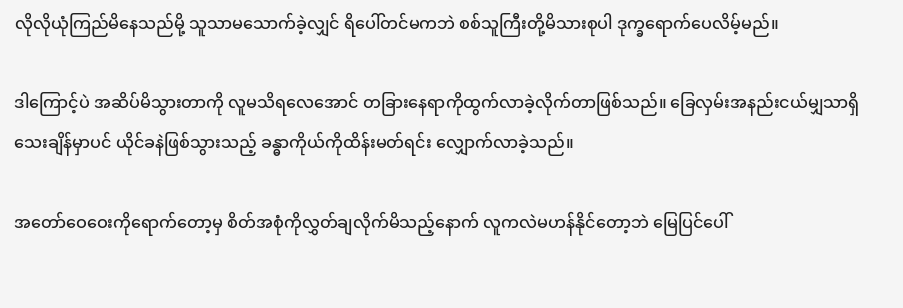လိုလိုယုံကြည်မိနေသည်မို့ သူသာမသောက်ခဲ့လျှင် ရိပေါ်တင်မကဘဲ စစ်သူကြီးတို့မိသားစုပါ ဒုက္ခရောက်ပေလိမ့်မည်။

ဒါကြောင့်ပဲ အဆိပ်မိသွားတာကို လူမသိရလေအောင် တခြားနေရာကိုထွက်လာခဲ့လိုက်တာဖြစ်သည်။ ခြေလှမ်းအနည်းငယ်မျှသာရှိသေးချိန်မှာပင် ယိုင်ခနဲဖြစ်သွားသည့် ခန္ဓာကိုယ်ကိုထိန်းမတ်ရင်း လျှောက်လာခဲ့သည်။

အတော်ဝေဝေးကိုရောက်တော့မှ စိတ်အစုံကိုလွှတ်ချလိုက်မိသည့်နောက် လူကလဲမဟန်နိုင်တော့ဘဲ မြေပြင်ပေါ်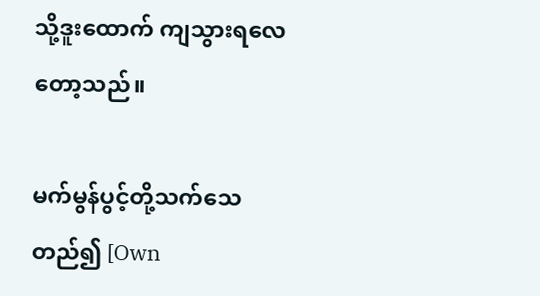သို့ဒူးထောက် ကျသွားရလေတော့သည်။

မက်မွန်ပွင့်တို့သက်သေတည်၍ [Own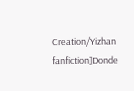Creation/Yizhan fanfiction]Donde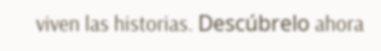viven las historias. Descúbrelo ahora